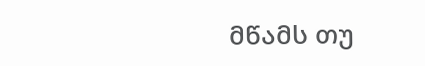მწამს თუ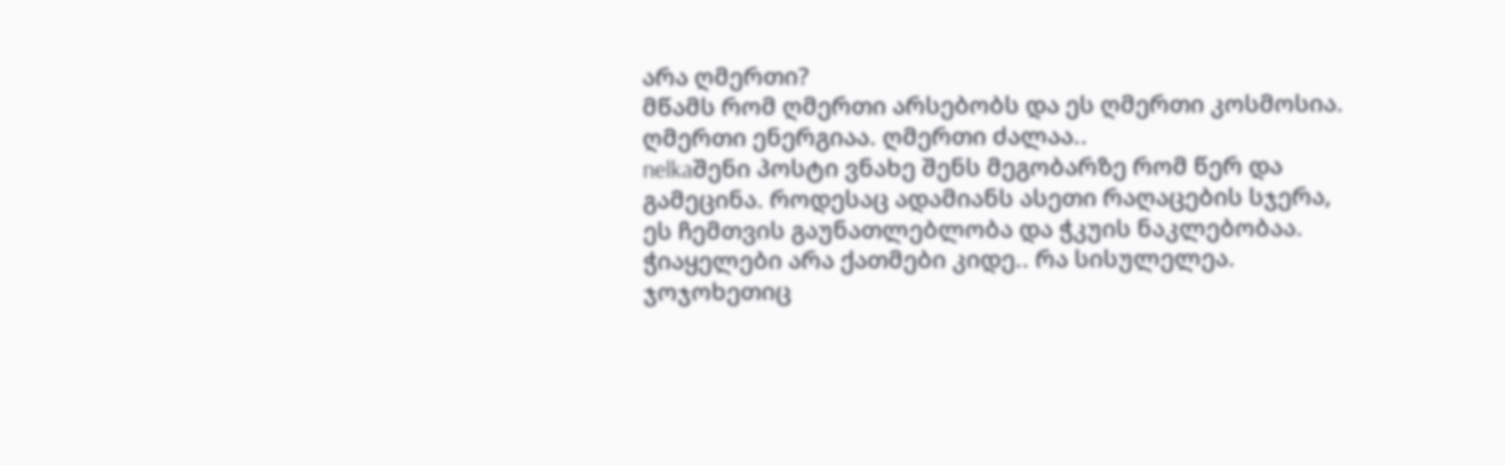არა ღმერთი?
მწამს რომ ღმერთი არსებობს და ეს ღმერთი კოსმოსია. ღმერთი ენერგიაა. ღმერთი ძალაა..
nelkaშენი პოსტი ვნახე შენს მეგობარზე რომ წერ და გამეცინა. როდესაც ადამიანს ასეთი რაღაცების სჯერა, ეს ჩემთვის გაუნათლებლობა და ჭკუის ნაკლებობაა. ჭიაყელები არა ქათმები კიდე.. რა სისულელეა. ჯოჯოხეთიც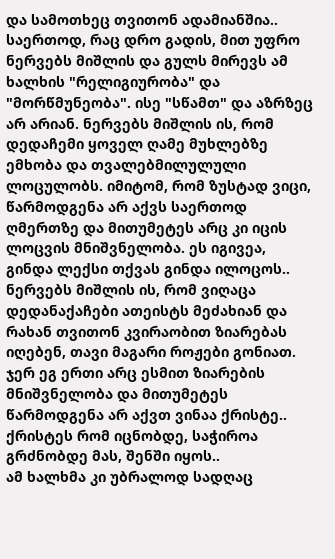და სამოთხეც თვითონ ადამიანშია..
საერთოდ, რაც დრო გადის, მით უფრო ნერვებს მიშლის და გულს მირევს ამ ხალხის "რელიგიურობა" და "მორწმუნეობა". ისე "სწამთ" და აზრზეც არ არიან. ნერვებს მიშლის ის, რომ დედაჩემი ყოველ ღამე მუხლებზე ემხობა და თვალებმილულული ლოცულობს. იმიტომ, რომ ზუსტად ვიცი, წარმოდგენა არ აქვს საერთოდ ღმერთზე და მითუმეტეს არც კი იცის ლოცვის მნიშვნელობა. ეს იგივეა, გინდა ლექსი თქვას გინდა ილოცოს..
ნერვებს მიშლის ის, რომ ვიღაცა დედანაქაჩები ათეისტს მეძახიან და რახან თვითონ კვირაობით ზიარებას იღებენ, თავი მაგარი როჟები გონიათ. ჯერ ეგ ერთი არც ესმით ზიარების მნიშვნელობა და მითუმეტეს წარმოდგენა არ აქვთ ვინაა ქრისტე..
ქრისტეს რომ იცნობდე, საჭიროა გრძნობდე მას, შენში იყოს..
ამ ხალხმა კი უბრალოდ სადღაც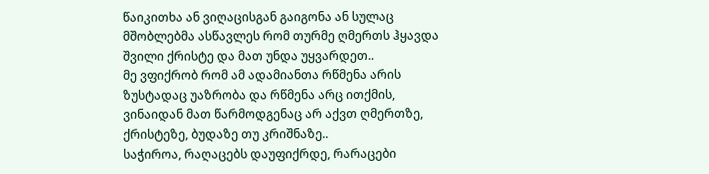წაიკითხა ან ვიღაცისგან გაიგონა ან სულაც მშობლებმა ასწავლეს რომ თურმე ღმერთს ჰყავდა შვილი ქრისტე და მათ უნდა უყვარდეთ..
მე ვფიქრობ რომ ამ ადამიანთა რწმენა არის ზუსტადაც უაზრობა და რწმენა არც ითქმის, ვინაიდან მათ წარმოდგენაც არ აქვთ ღმერთზე, ქრისტეზე, ბუდაზე თუ კრიშნაზე..
საჭიროა, რაღაცებს დაუფიქრდე, რარაცები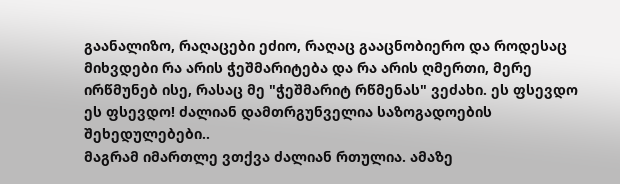გაანალიზო, რაღაცები ეძიო, რაღაც გააცნობიერო და როდესაც მიხვდები რა არის ჭეშმარიტება და რა არის ღმერთი, მერე ირწმუნებ ისე, რასაც მე "ჭეშმარიტ რწმენას" ვეძახი. ეს ფსევდო ეს ფსევდო! ძალიან დამთრგუნველია საზოგადოების შეხედულებები..
მაგრამ იმართლე ვთქვა ძალიან რთულია. ამაზე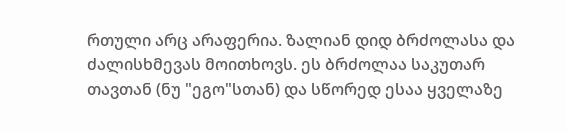რთული არც არაფერია. ზალიან დიდ ბრძოლასა და ძალისხმევას მოითხოვს. ეს ბრძოლაა საკუთარ თავთან (ნუ "ეგო"სთან) და სწორედ ესაა ყველაზე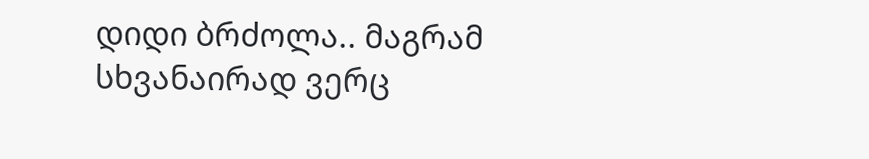დიდი ბრძოლა.. მაგრამ სხვანაირად ვერც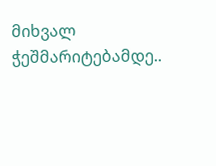მიხვალ ჭეშმარიტებამდე..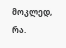მოკლედ, რა.